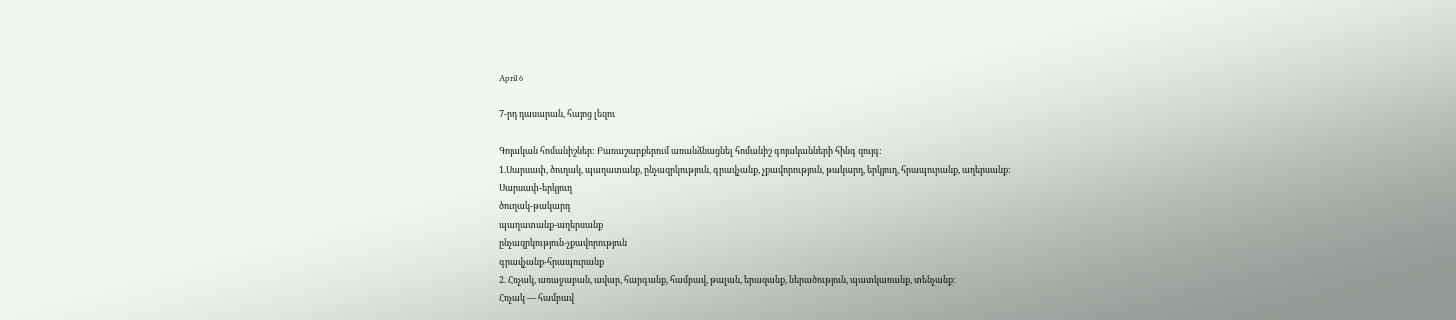April 6

7-րդ դասարան, հայոց լեզու

Գոյական հոմանիշներ: Բառաշարքերում առանձնացնել հոմանիշ գոյականների հինգ զույգ:
1.Սարսափ, ծուղակ, պաղատանք, ընչազրկություն, գրավչանք, չքավորություն, թակարդ, երկյուղ, հրապուրանք, աղերսանք:
Սարսափ-երկյուղ
ծուղակ-թակարդ
պաղատանք-աղերսանք
ընչազրկություն-չքավորություն
գրավչանք-հրապուրանք
2. Հռչակ, առաջաբան, ավար, հարգանք, համբավ, թալան, երազանք, ներածություն, պատկառանք, տենչանք:
Հռչակ — համբավ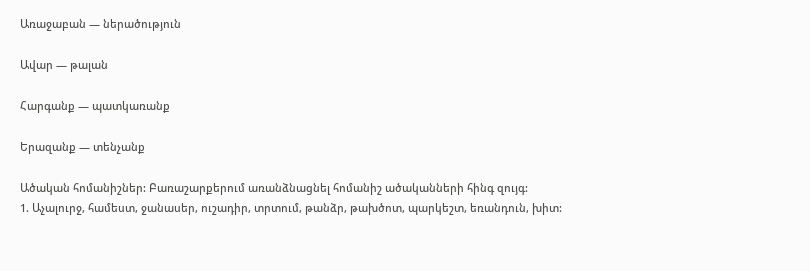Առաջաբան — ներածություն

Ավար — թալան

Հարգանք — պատկառանք

Երազանք — տենչանք

Ածական հոմանիշներ: Բառաշարքերում առանձնացնել հոմանիշ ածականների հինգ զույգ:
1. Աչալուրջ, համեստ, ջանասեր, ուշադիր, տրտում, թանձր, թախծոտ, պարկեշտ, եռանդուն, խիտ: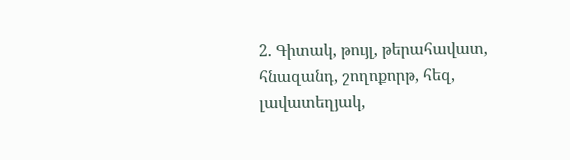2. Գիտակ, թույլ, թերահավատ, հնազանդ, շողոքորթ, հեզ, լավատեղյակ,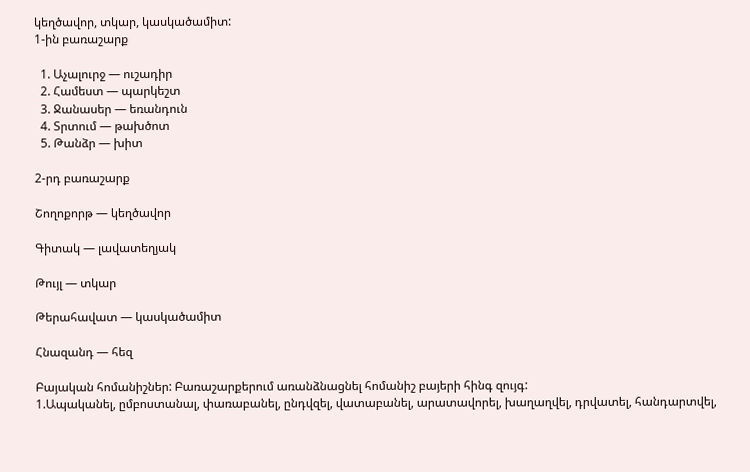կեղծավոր, տկար, կասկածամիտ:
1-ին բառաշարք

  1. Աչալուրջ — ուշադիր
  2. Համեստ — պարկեշտ
  3. Ջանասեր — եռանդուն
  4. Տրտում — թախծոտ
  5. Թանձր — խիտ

2-րդ բառաշարք

Շողոքորթ — կեղծավոր

Գիտակ — լավատեղյակ

Թույլ — տկար

Թերահավատ — կասկածամիտ

Հնազանդ — հեզ

Բայական հոմանիշներ: Բառաշարքերում առանձնացնել հոմանիշ բայերի հինգ զույգ:
1.Ապականել, ըմբոստանալ, փառաբանել, ընդվզել, վատաբանել, արատավորել, խաղաղվել, դրվատել, հանդարտվել,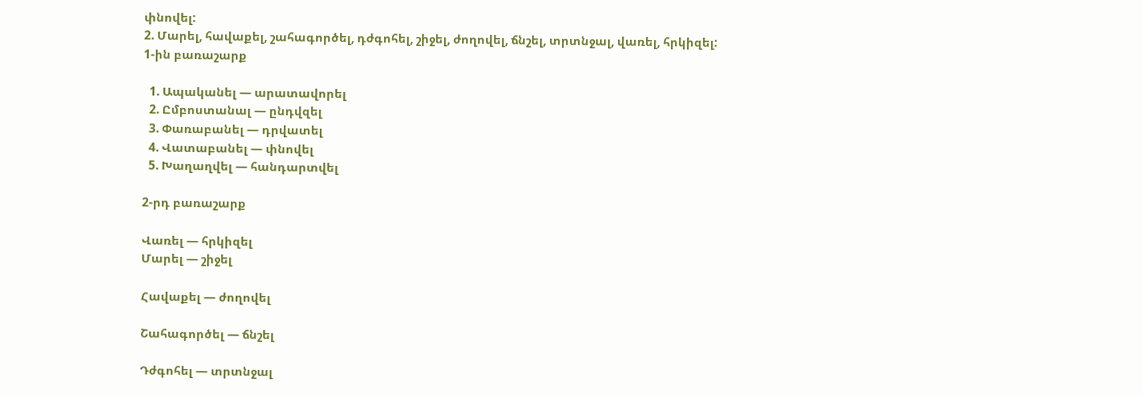փնովել:
2. Մարել, հավաքել, շահագործել, դժգոհել, շիջել, ժողովել, ճնշել, տրտնջալ, վառել, հրկիզել:
1-ին բառաշարք

  1. Ապականել — արատավորել
  2. Ըմբոստանալ — ընդվզել
  3. Փառաբանել — դրվատել
  4. Վատաբանել — փնովել
  5. Խաղաղվել — հանդարտվել

2-րդ բառաշարք

Վառել — հրկիզել
Մարել — շիջել

Հավաքել — ժողովել

Շահագործել — ճնշել

Դժգոհել — տրտնջալ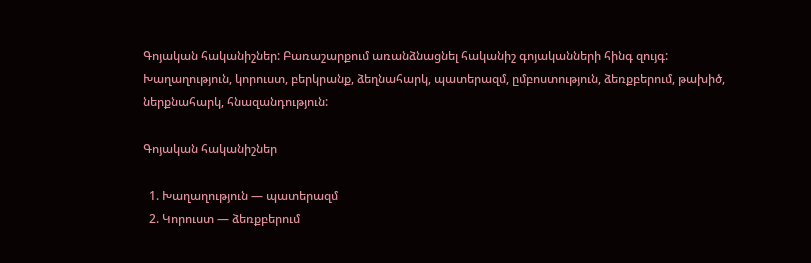Գոյական հականիշներ: Բառաշարքում առանձնացնել հականիշ գոյականների հինգ զույգ:
Խաղաղություն, կորուստ, բերկրանք, ձեղնահարկ, պատերազմ, ըմբոստություն, ձեռքբերում, թախիծ, ներքնահարկ, հնազանդություն:

Գոյական հականիշներ

  1. Խաղաղություն — պատերազմ
  2. Կորուստ — ձեռքբերում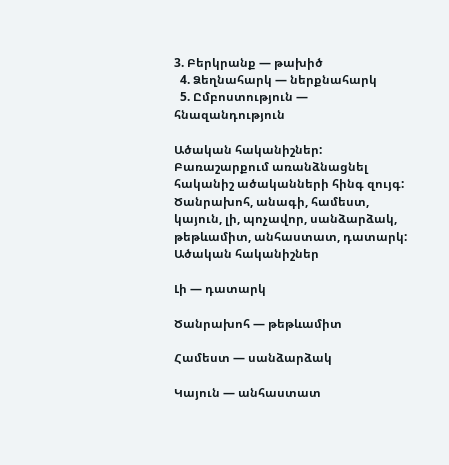3. Բերկրանք — թախիծ
  4. Ձեղնահարկ — ներքնահարկ
  5. Ըմբոստություն — հնազանդություն

Ածական հականիշներ: Բառաշարքում առանձնացնել հականիշ ածականների հինգ զույգ:
Ծանրախոհ, անագի, համեստ, կայուն, լի, պոչավոր, սանձարձակ, թեթևամիտ, անհաստատ, դատարկ:
Ածական հականիշներ

Լի — դատարկ

Ծանրախոհ — թեթևամիտ

Համեստ — սանձարձակ

Կայուն — անհաստատ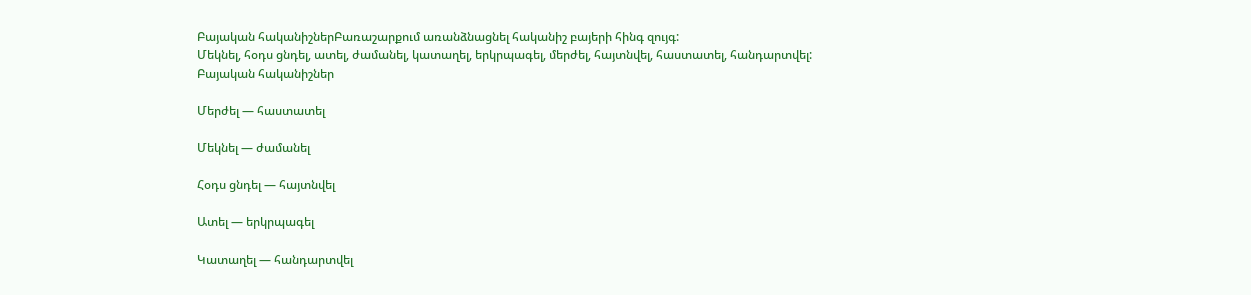Բայական հականիշներԲառաշարքում առանձնացնել հականիշ բայերի հինգ զույգ:
Մեկնել, հօդս ցնդել, ատել, ժամանել, կատաղել, երկրպագել, մերժել, հայտնվել, հաստատել, հանդարտվել:
Բայական հականիշներ

Մերժել — հաստատել

Մեկնել — ժամանել

Հօդս ցնդել — հայտնվել

Ատել — երկրպագել

Կատաղել — հանդարտվել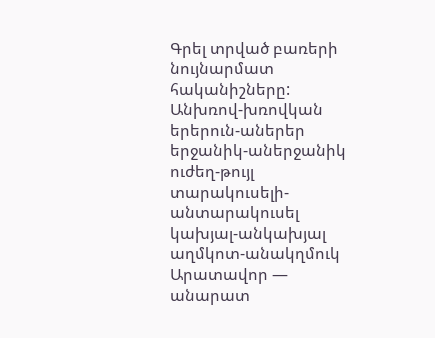Գրել տրված բառերի նույնարմատ հականիշները:
Անխռով-խռովկան
երերուն-աներեր
երջանիկ-աներջանիկ
ուժեղ-թույլ
տարակուսելի-անտարակուսել
կախյալ-անկախյալ
աղմկոտ-անակղմուկ
Արատավոր — անարատ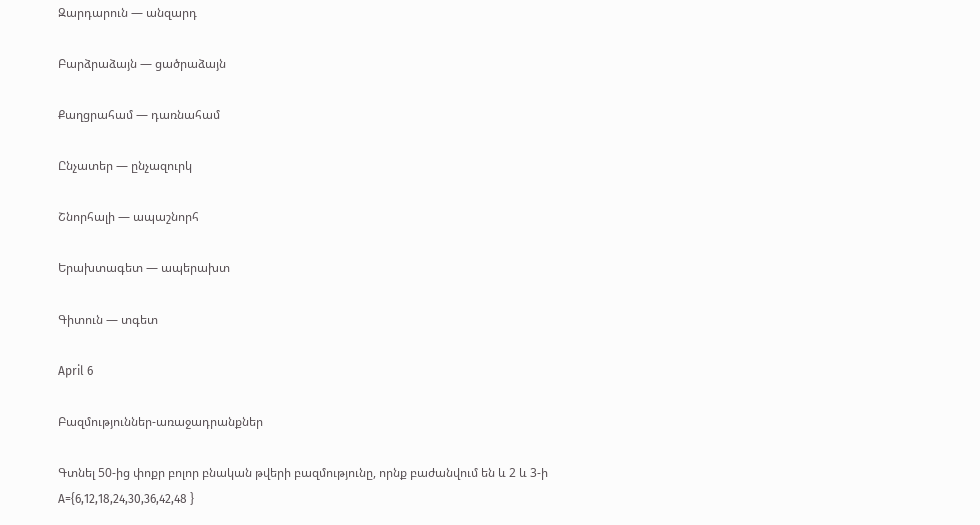Զարդարուն — անզարդ

Բարձրաձայն — ցածրաձայն

Քաղցրահամ — դառնահամ

Ընչատեր — ընչազուրկ

Շնորհալի — ապաշնորհ

Երախտագետ — ապերախտ

Գիտուն — տգետ

April 6

Բազմություններ-առաջադրանքներ

Գտնել 50-ից փոքր բոլոր բնական թվերի բազմությունը, որնք բաժանվում են և 2 և 3-ի
A={6,12,18,24,30,36,42,48 }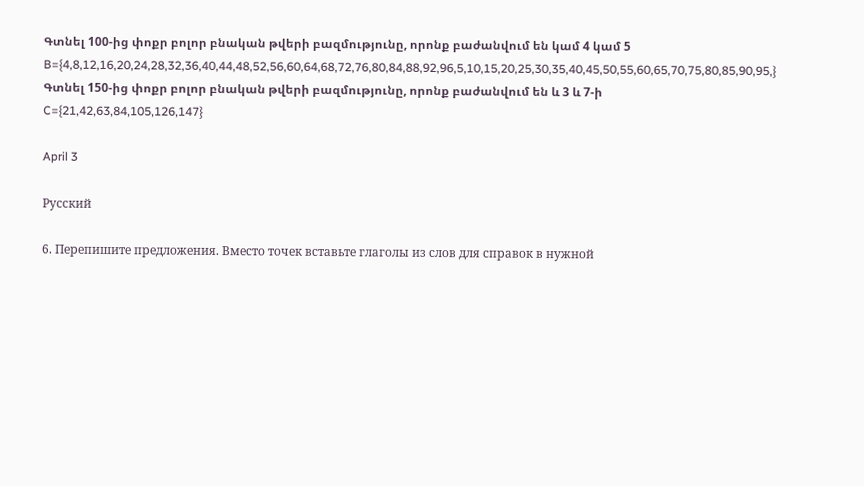Գտնել 100-ից փոքր բոլոր բնական թվերի բազմությունը, որոնք բաժանվում են կամ 4 կամ 5
B={4,8,12,16,20,24,28,32,36,40,44,48,52,56,60,64,68,72,76,80,84,88,92,96,5,10,15,20,25,30,35,40,45,50,55,60,65,70,75,80,85,90,95,}
Գտնել 150-ից փոքր բոլոր բնական թվերի բազմությունը, որոնք բաժանվում են և 3 և 7-ի
C={21,42,63,84,105,126,147}

April 3

Русский

6. Перепишите предложения. Вместо точек вставьте глаголы из слов для справок в нужной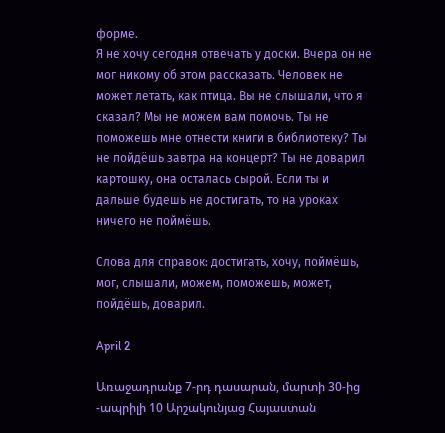форме.
Я не хочу сегодня отвечать у доски. Вчера он не мог никому об этом рассказать. Человек не может летать, как птица. Вы не слышали, что я сказал? Мы не можем вам помочь. Ты не поможешь мне отнести книги в библиотеку? Ты не пойдёшь завтра на концерт? Ты не доварил картошку, она осталась сырой. Если ты и дальше будешь не достигать, то на уроках ничего не поймёшь.

Слова для справок: достигать, хочу, поймёшь, мог, слышали, можем, поможешь, может, пойдёшь, доварил.

April 2

Առաջադրանք 7-րդ դասարան, մարտի 30-ից -ապրիլի 10 Արշակունյաց Հայաստան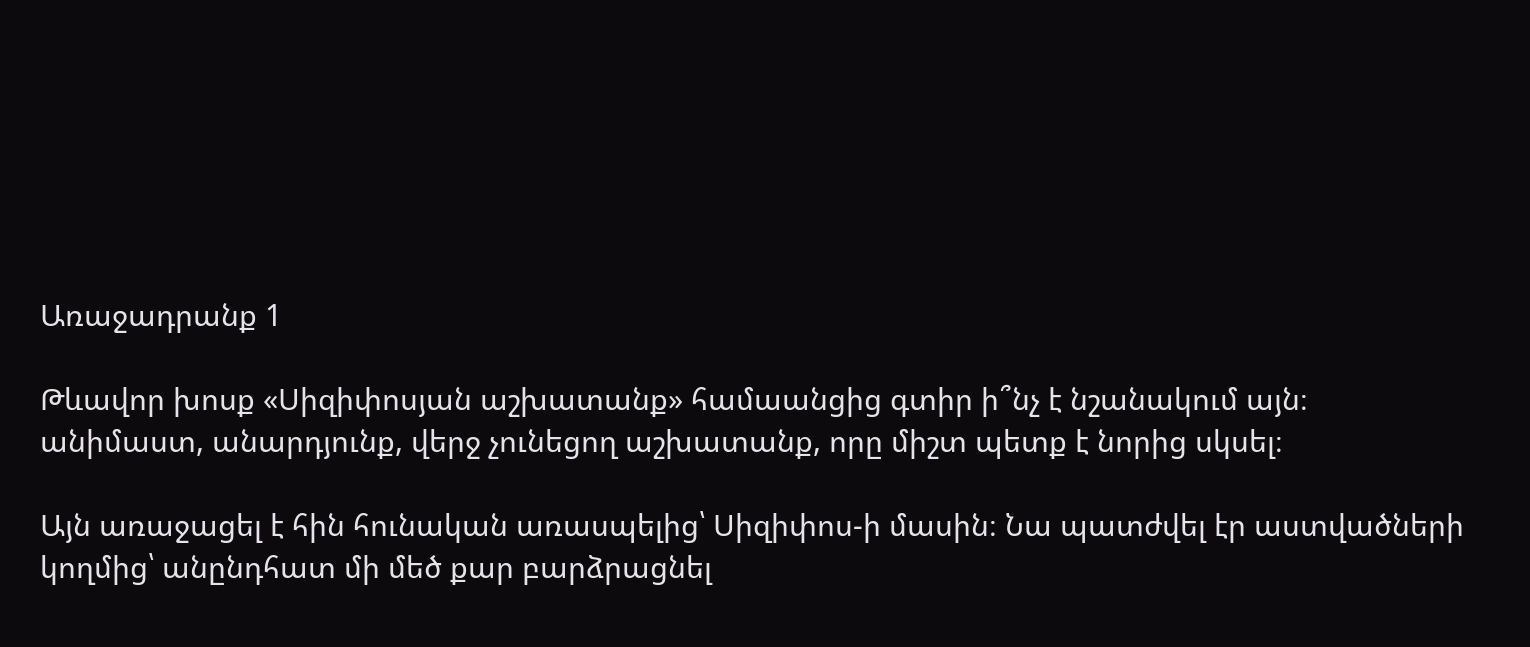Առաջադրանք 1

Թևավոր խոսք «Սիզիփոսյան աշխատանք» համաանցից գտիր ի՞նչ է նշանակում այն։
անիմաստ, անարդյունք, վերջ չունեցող աշխատանք, որը միշտ պետք է նորից սկսել։

Այն առաջացել է հին հունական առասպելից՝ Սիզիփոս-ի մասին։ Նա պատժվել էր աստվածների կողմից՝ անընդհատ մի մեծ քար բարձրացնել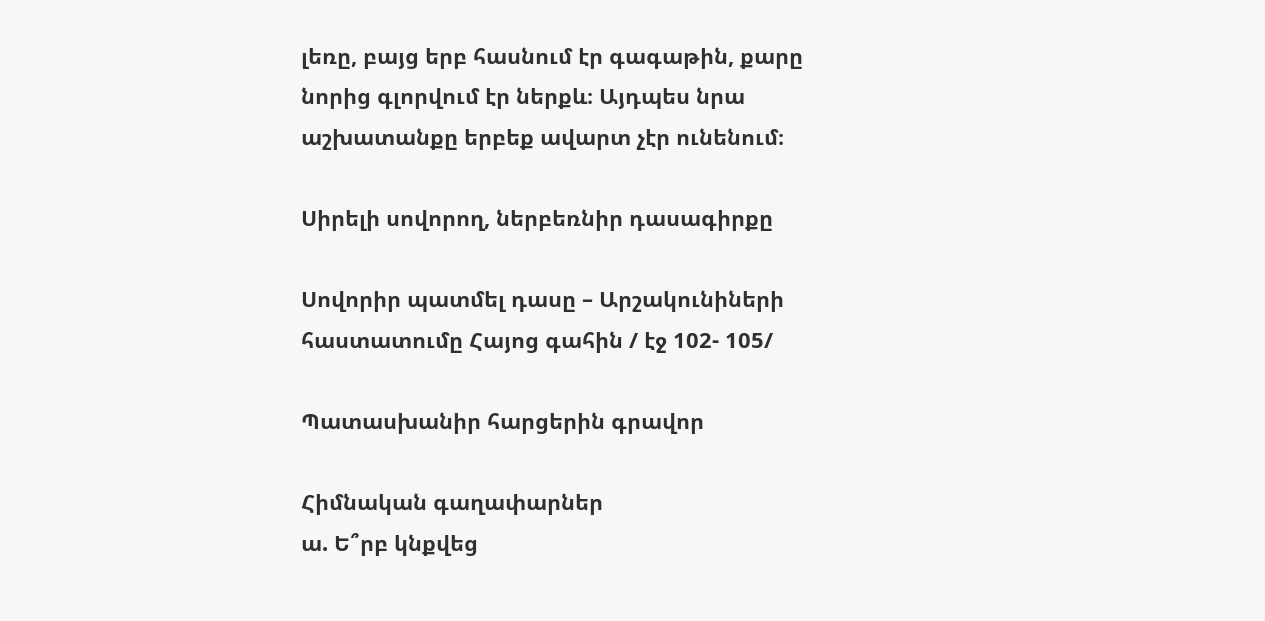լեռը, բայց երբ հասնում էր գագաթին, քարը նորից գլորվում էր ներքև։ Այդպես նրա աշխատանքը երբեք ավարտ չէր ունենում։

Սիրելի սովորող, ներբեռնիր դասագիրքը

Սովորիր պատմել դասը – Արշակունիների հաստատումը Հայոց գահին / էջ 102- 105/

Պատասխանիր հարցերին գրավոր

Հիմնական գաղափարներ
ա. Ե՞րբ կնքվեց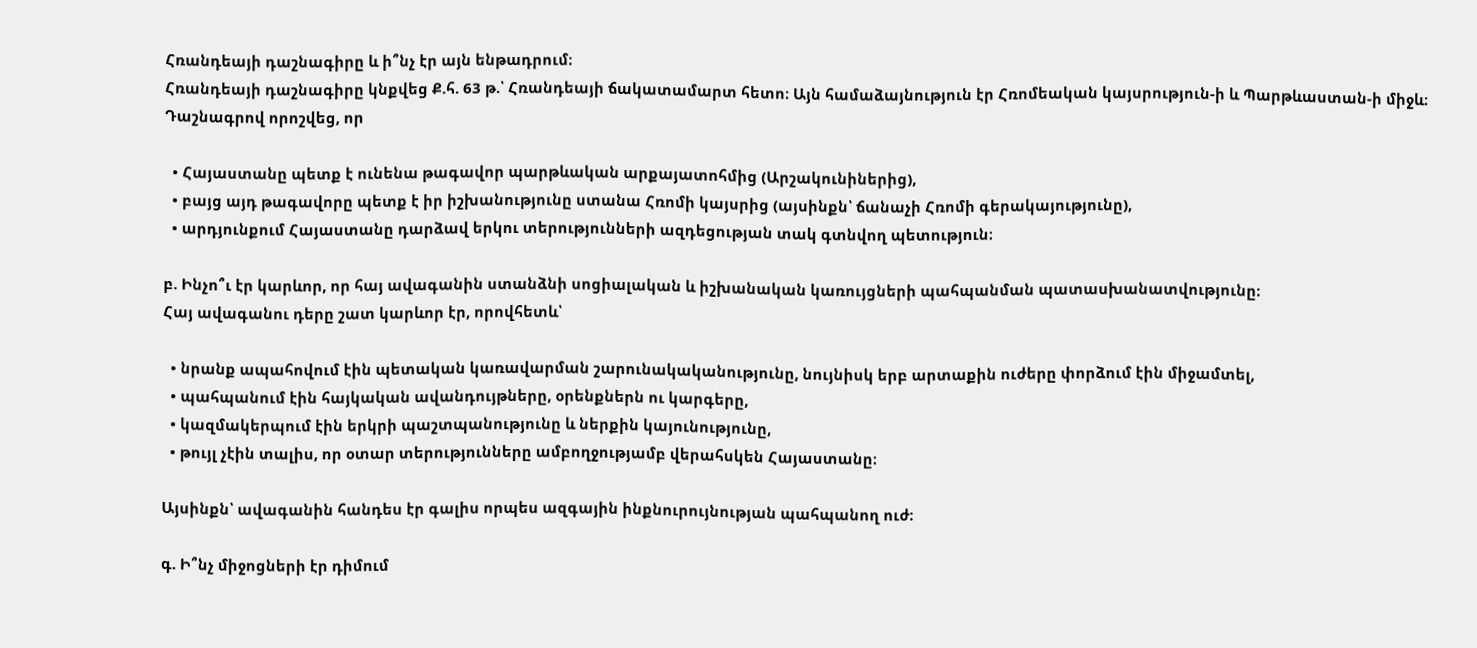Հռանդեայի դաշնագիրը և ի՞նչ էր այն ենթադրում։
Հռանդեայի դաշնագիրը կնքվեց Ք.հ. 63 թ.՝ Հռանդեայի ճակատամարտ հետո։ Այն համաձայնություն էր Հռոմեական կայսրություն-ի և Պարթևաստան-ի միջև։
Դաշնագրով որոշվեց, որ

  • Հայաստանը պետք է ունենա թագավոր պարթևական արքայատոհմից (Արշակունիներից),
  • բայց այդ թագավորը պետք է իր իշխանությունը ստանա Հռոմի կայսրից (այսինքն՝ ճանաչի Հռոմի գերակայությունը),
  • արդյունքում Հայաստանը դարձավ երկու տերությունների ազդեցության տակ գտնվող պետություն։

բ. Ինչո՞ւ էր կարևոր, որ հայ ավագանին ստանձնի սոցիալական և իշխանական կառույցների պահպանման պատասխանատվությունը։
Հայ ավագանու դերը շատ կարևոր էր, որովհետև՝

  • նրանք ապահովում էին պետական կառավարման շարունակականությունը, նույնիսկ երբ արտաքին ուժերը փորձում էին միջամտել,
  • պահպանում էին հայկական ավանդույթները, օրենքներն ու կարգերը,
  • կազմակերպում էին երկրի պաշտպանությունը և ներքին կայունությունը,
  • թույլ չէին տալիս, որ օտար տերությունները ամբողջությամբ վերահսկեն Հայաստանը։

Այսինքն՝ ավագանին հանդես էր գալիս որպես ազգային ինքնուրույնության պահպանող ուժ։

գ. Ի՞նչ միջոցների էր դիմում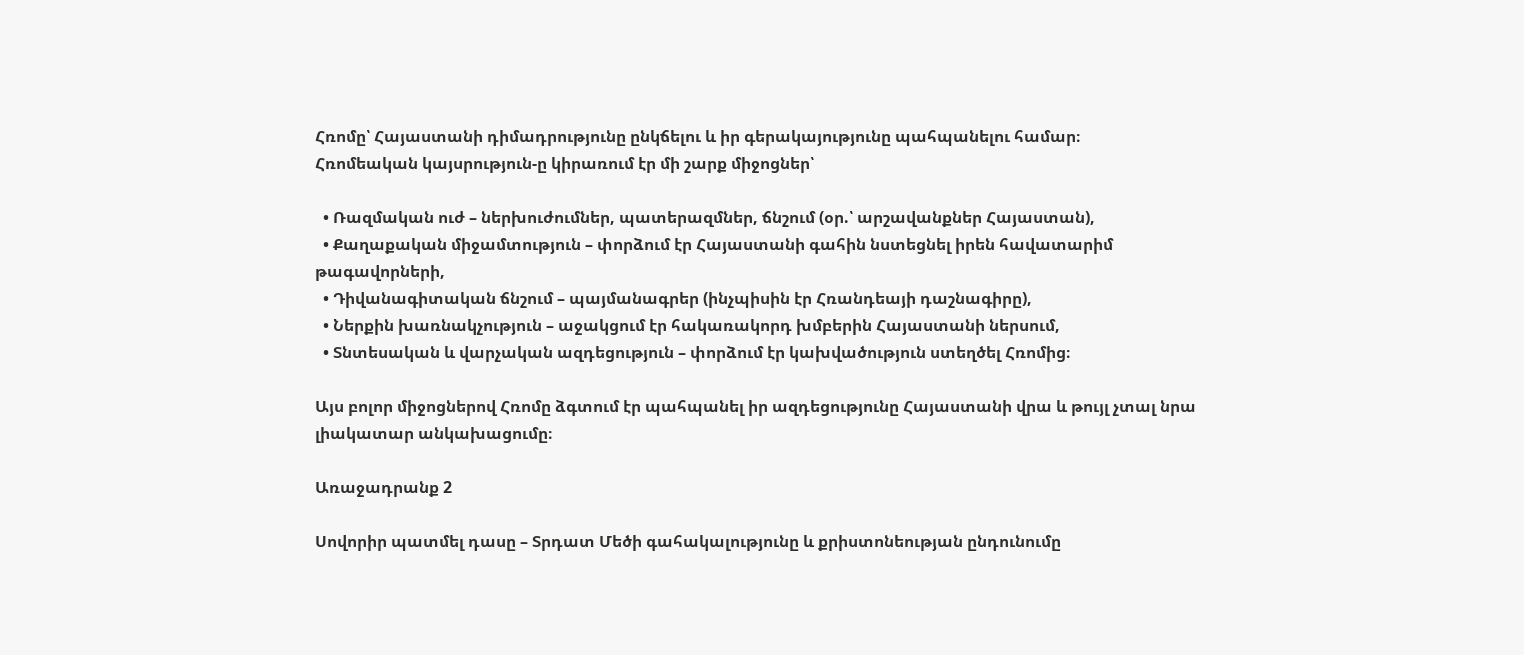Հռոմը՝ Հայաստանի դիմադրությունը ընկճելու և իր գերակայությունը պահպանելու համար։
Հռոմեական կայսրություն-ը կիրառում էր մի շարք միջոցներ՝

  • Ռազմական ուժ – ներխուժումներ, պատերազմներ, ճնշում (օր.՝ արշավանքներ Հայաստան),
  • Քաղաքական միջամտություն – փորձում էր Հայաստանի գահին նստեցնել իրեն հավատարիմ թագավորների,
  • Դիվանագիտական ճնշում – պայմանագրեր (ինչպիսին էր Հռանդեայի դաշնագիրը),
  • Ներքին խառնակչություն – աջակցում էր հակառակորդ խմբերին Հայաստանի ներսում,
  • Տնտեսական և վարչական ազդեցություն – փորձում էր կախվածություն ստեղծել Հռոմից։

Այս բոլոր միջոցներով Հռոմը ձգտում էր պահպանել իր ազդեցությունը Հայաստանի վրա և թույլ չտալ նրա լիակատար անկախացումը։

Առաջադրանք 2

Սովորիր պատմել դասը – Տրդատ Մեծի գահակալությունը և քրիստոնեության ընդունումը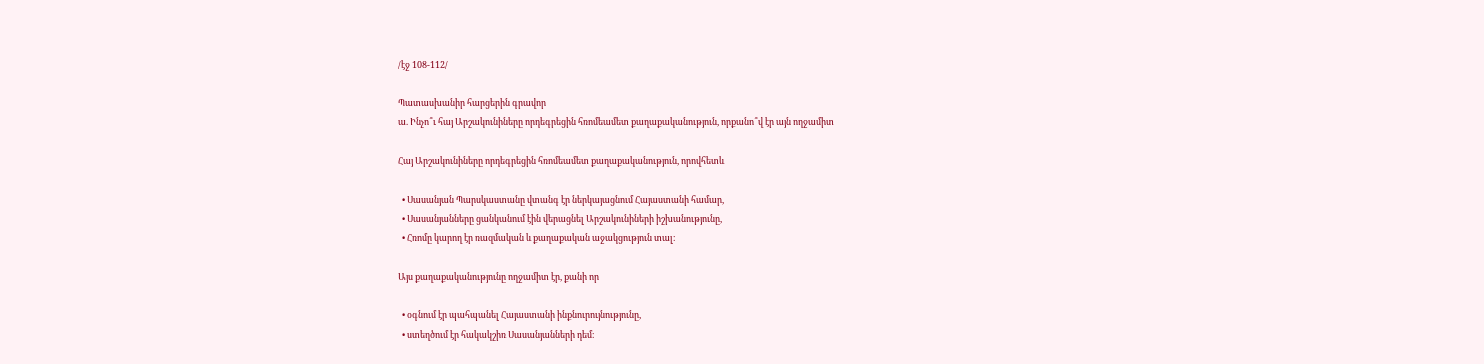/էջ 108-112/

Պատասխանիր հարցերին գրավոր
ա. Ինչո՞ւ հայ Արշակունիները որդեգրեցին հռոմեամետ քաղաքականություն, որքանո՞վ էր այն ողջամիտ

Հայ Արշակունիները որդեգրեցին հռոմեամետ քաղաքականություն, որովհետև

  • Սասանյան Պարսկաստանը վտանգ էր ներկայացնում Հայաստանի համար,
  • Սասանյանները ցանկանում էին վերացնել Արշակունիների իշխանությունը,
  • Հռոմը կարող էր ռազմական և քաղաքական աջակցություն տալ։

Այս քաղաքականությունը ողջամիտ էր, քանի որ

  • օգնում էր պահպանել Հայաստանի ինքնուրույնությունը,
  • ստեղծում էր հակակշիռ Սասանյանների դեմ։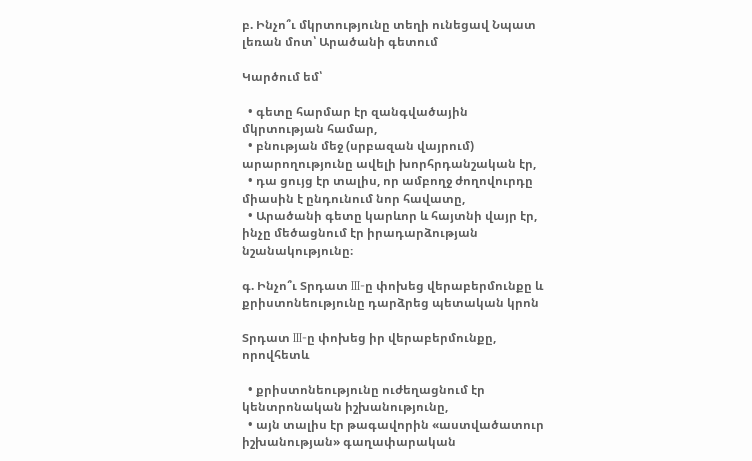բ. Ինչո՞ւ մկրտությունը տեղի ունեցավ Նպատ լեռան մոտ՝ Արածանի գետում

Կարծում եմ՝

  • գետը հարմար էր զանգվածային մկրտության համար,
  • բնության մեջ (սրբազան վայրում) արարողությունը ավելի խորհրդանշական էր,
  • դա ցույց էր տալիս, որ ամբողջ ժողովուրդը միասին է ընդունում նոր հավատը,
  • Արածանի գետը կարևոր և հայտնի վայր էր, ինչը մեծացնում էր իրադարձության նշանակությունը։

գ. Ինչո՞ւ Տրդատ III-ը փոխեց վերաբերմունքը և քրիստոնեությունը դարձրեց պետական կրոն

Տրդատ III-ը փոխեց իր վերաբերմունքը, որովհետև

  • քրիստոնեությունը ուժեղացնում էր կենտրոնական իշխանությունը,
  • այն տալիս էր թագավորին «աստվածատուր իշխանության» գաղափարական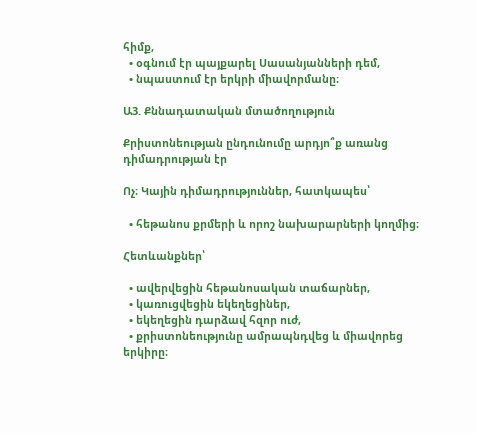հիմք,
  • օգնում էր պայքարել Սասանյանների դեմ,
  • նպաստում էր երկրի միավորմանը։

Ա3. Քննադատական մտածողություն

Քրիստոնեության ընդունումը արդյո՞ք առանց դիմադրության էր

Ոչ։ Կային դիմադրություններ, հատկապես՝

  • հեթանոս քրմերի և որոշ նախարարների կողմից։

Հետևանքներ՝

  • ավերվեցին հեթանոսական տաճարներ,
  • կառուցվեցին եկեղեցիներ,
  • եկեղեցին դարձավ հզոր ուժ,
  • քրիստոնեությունը ամրապնդվեց և միավորեց երկիրը։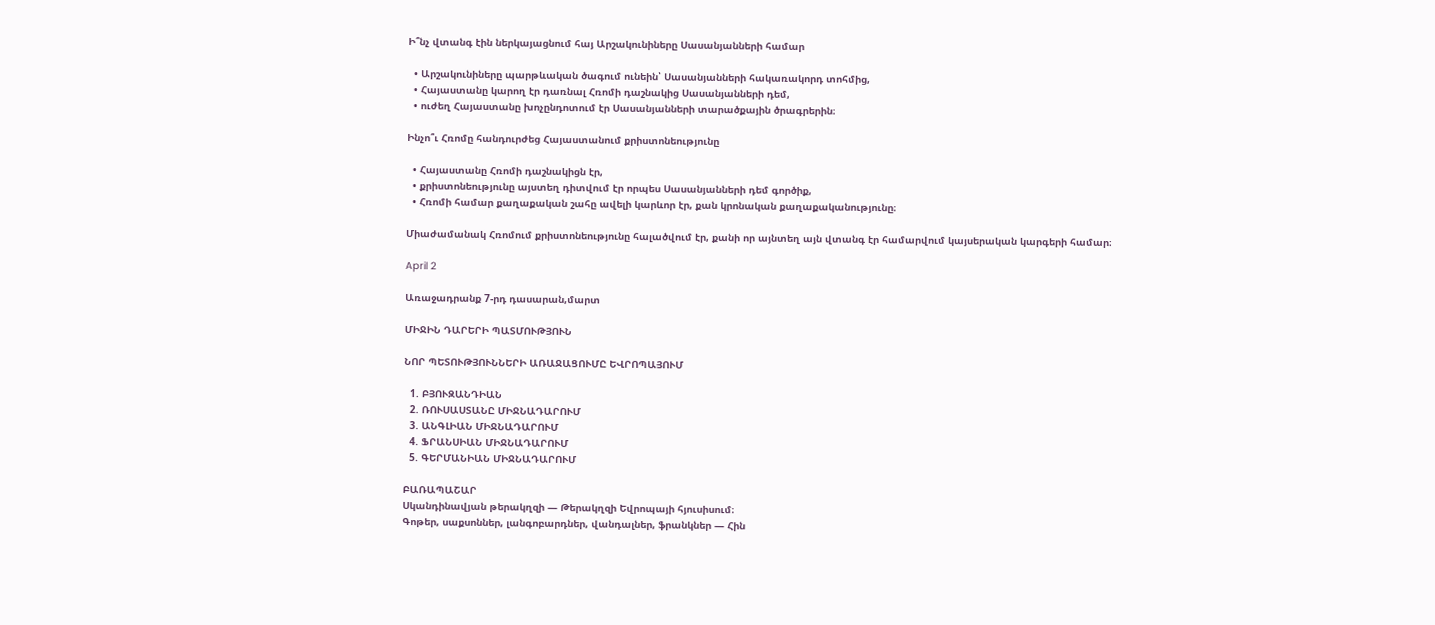Ի՞նչ վտանգ էին ներկայացնում հայ Արշակունիները Սասանյանների համար

  • Արշակունիները պարթևական ծագում ունեին՝ Սասանյանների հակառակորդ տոհմից,
  • Հայաստանը կարող էր դառնալ Հռոմի դաշնակից Սասանյանների դեմ,
  • ուժեղ Հայաստանը խոչընդոտում էր Սասանյանների տարածքային ծրագրերին։

Ինչո՞ւ Հռոմը հանդուրժեց Հայաստանում քրիստոնեությունը

  • Հայաստանը Հռոմի դաշնակիցն էր,
  • քրիստոնեությունը այստեղ դիտվում էր որպես Սասանյանների դեմ գործիք,
  • Հռոմի համար քաղաքական շահը ավելի կարևոր էր, քան կրոնական քաղաքականությունը։

Միաժամանակ Հռոմում քրիստոնեությունը հալածվում էր, քանի որ այնտեղ այն վտանգ էր համարվում կայսերական կարգերի համար։

April 2

Առաջադրանք 7-րդ դասարան,մարտ

ՄԻՋԻՆ ԴԱՐԵՐԻ ՊԱՏՄՈՒԹՅՈՒՆ

ՆՈՐ ՊԵՏՈՒԹՅՈՒՆՆԵՐԻ ԱՌԱՋԱՑՈՒՄԸ ԵՎՐՈՊԱՅՈՒՄ

  1. ԲՅՈՒԶԱՆԴԻԱՆ
  2. ՌՈՒՍԱՍՏԱՆԸ ՄԻՋՆԱԴԱՐՈՒՄ
  3. ԱՆԳԼԻԱՆ ՄԻՋՆԱԴԱՐՈՒՄ
  4. ՖՐԱՆՍԻԱՆ ՄԻՋՆԱԴԱՐՈՒՄ
  5. ԳԵՐՄԱՆԻԱՆ ՄԻՋՆԱԴԱՐՈՒՄ

ԲԱՌԱՊԱՇԱՐ
Սկանդինավյան թերակղզի — Թերակղզի Եվրոպայի հյուսիսում։
Գոթեր, սաքսոններ, լանգոբարդներ, վանդալներ, ֆրանկներ — Հին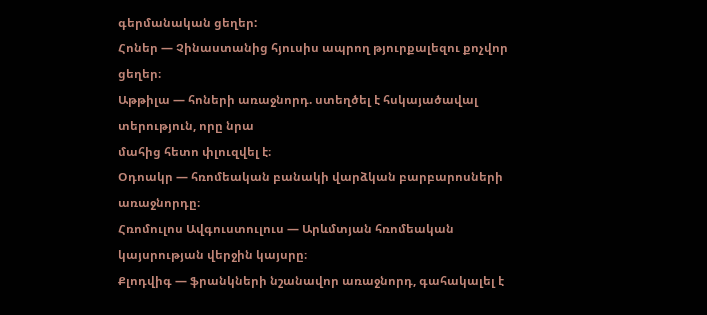գերմանական ցեղեր:
Հոներ — Չինաստանից հյուսիս ապրող թյուրքալեզու քոչվոր ցեղեր։
Աթթիլա — հոների առաջնորդ. ստեղծել է հսկայածավալ տերություն, որը նրա
մահից հետո փլուզվել է։
Օդոակր — հռոմեական բանակի վարձկան բարբարոսների առաջնորդը։
Հռոմուլոս Ավգուստուլուս — Արևմտյան հռոմեական կայսրության վերջին կայսրը։
Քլոդվիգ — ֆրանկների նշանավոր առաջնորդ, գահակալել է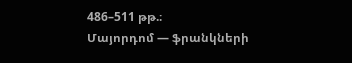486–511 թթ.։
Մայորդոմ — ֆրանկների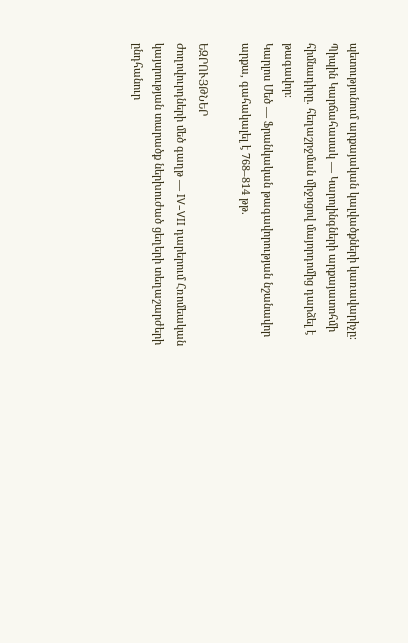պետությունում արքայական կալվածքների կառավարիչը։
Պիպին Կարճահասակ — Կարոլինգների արքայատոհմի հիմնադիրը. հեղաշրջման միջոցով մայորդոմից դարձել է թագավոր։
Կարլոս Մեծ — Ֆրանկական թագավորության նշանավոր արքա, գահակալել է 768–814 թթ.

ԵԶՐՈՒՅԹՆԵՐ
Ժողովուրդների մեծ գաղթ — IV–VII դարերում Հռոմեական կայսրության տարածք ներխուժած ցեղերի տեղաշարժերի ընդհանուր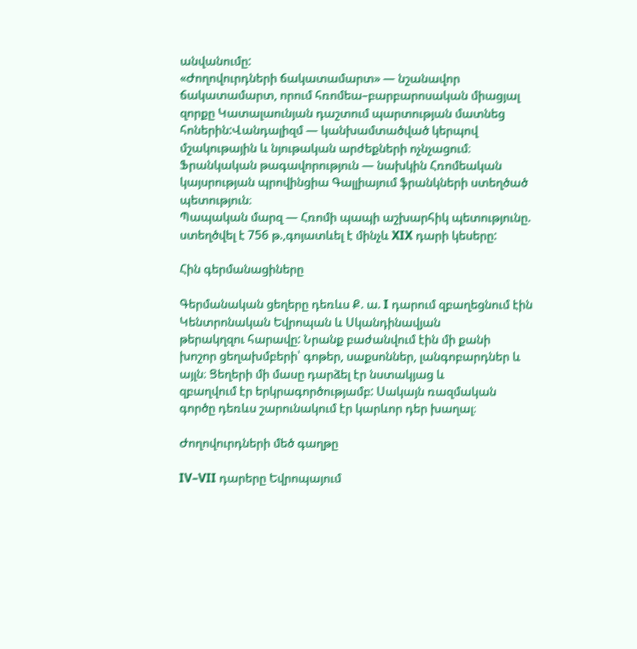անվանումը:
«Ժողովուրդների ճակատամարտ» — նշանավոր ճակատամարտ, որում հռոմեա–բարբարոսական միացյալ զորքը Կատալաունյան դաշտում պարտության մատնեց հոներին:Վանդալիզմ — կանխամտածված կերպով մշակութային և նյութական արժեքների ոչնչացում։
Ֆրանկական թագավորություն — նախկին Հռոմեական կայսրության պրովինցիա Գալլիայում ֆրանկների ստեղծած պետություն։
Պապական մարզ — Հռոմի պապի աշխարհիկ պետությունը. ստեղծվել է 756 թ.,գոյատևել է մինչև XIX դարի կեսերը:

Հին գերմանացիները

Գերմանական ցեղերը դեռևս Ք. ա. I դարում զբաղեցնում էին Կենտրոնական Եվրոպան և Սկանդինավյան
թերակղզու հարավը: Նրանք բաժանվում էին մի քանի
խոշոր ցեղախմբերի՝ գոթեր, սաքսոններ, լանգոբարդներ և այլն։ Ցեղերի մի մասը դարձել էր նստակյաց և
զբաղվում էր երկրագործությամբ: Սակայն ռազմական
գործը դեռևս շարունակում էր կարևոր դեր խաղալ։

Ժողովուրդների մեծ գաղթը

IV–VII դարերը Եվրոպայում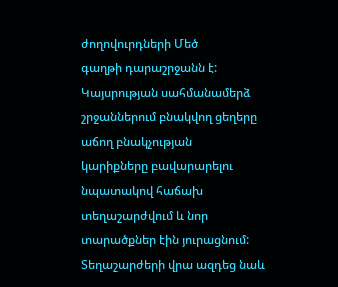ժողովուրդների Մեծ
գաղթի դարաշրջանն է: Կայսրության սահմանամերձ
շրջաններում բնակվող ցեղերը աճող բնակչության
կարիքները բավարարելու նպատակով հաճախ տեղաշարժվում և նոր տարածքներ էին յուրացնում: Տեղաշարժերի վրա ազդեց նաև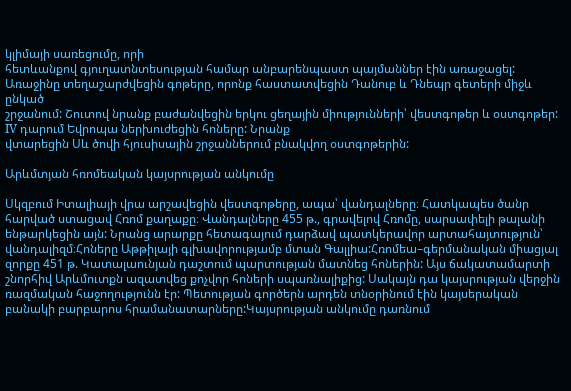կլիմայի սառեցումը, որի
հետևանքով գյուղատնտեսության համար անբարենպաստ պայմաններ էին առաջացել:
Առաջինը տեղաշարժվեցին գոթերը, որոնք հաստատվեցին Դանուբ և Դնեպր գետերի միջև ընկած
շրջանում: Շուտով նրանք բաժանվեցին երկու ցեղային միությունների՝ վեստգոթեր և օստգոթեր:
IV դարում Եվրոպա ներխուժեցին հոները: Նրանք
վտարեցին Սև ծովի հյուսիսային շրջաններում բնակվող օստգոթերին:

Արևմտյան հռոմեական կայսրության անկումը

Սկզբում Իտալիայի վրա արշավեցին վեստգոթերը, ապա՝ վանդալները։ Հատկապես ծանր հարված ստացավ Հռոմ քաղաքը։ Վանդալները 455 թ., գրավելով Հռոմը, սարսափելի թալանի ենթարկեցին այն: Նրանց արարքը հետագայում դարձավ պատկերավոր արտահայտություն՝ վանդալիզմ։Հոները Աթթիլայի գլխավորությամբ մտան Գալլիա:Հռոմեա–գերմանական միացյալ զորքը 451 թ. Կատալաունյան դաշտում պարտության մատնեց հոներին: Այս ճակատամարտի շնորհիվ Արևմուտքն ազատվեց քոչվոր հոների սպառնալիքից: Սակայն դա կայսրության վերջին ռազմական հաջողությունն էր: Պետության գործերն արդեն տնօրինում էին կայսերական բանակի բարբարոս հրամանատարները:Կայսրության անկումը դառնում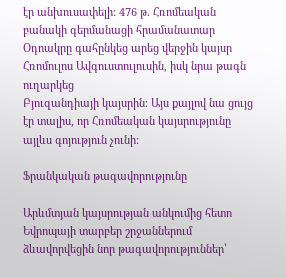էր անխուսափելի: 476 թ. Հռոմեական բանակի գերմանացի հրամանատար Օդոակրը գահընկեց արեց վերջին կայսր Հռոմուլոս Ավգուստուլուսին, իսկ նրա թագն ուղարկեց
Բյուզանդիայի կայսրին։ Այս քայլով նա ցույց էր տալիս, որ Հռոմեական կայսրությունը այլևս գոյություն չունի:

Ֆրանկական թագավորությունը

Արևմտյան կայսրության անկումից հետո Եվրոպայի տարբեր շրջաններում ձևավորվեցին նոր թագավորություններ՝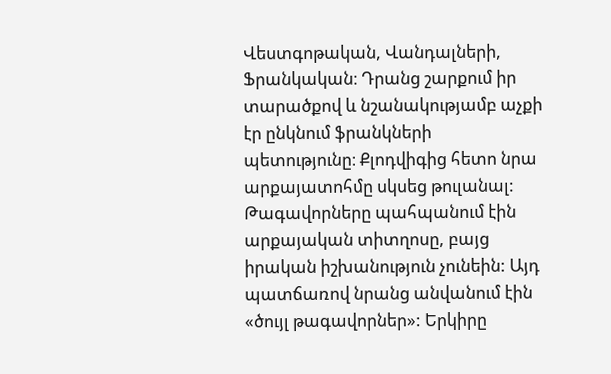Վեստգոթական, Վանդալների, Ֆրանկական։ Դրանց շարքում իր տարածքով և նշանակությամբ աչքի էր ընկնում ֆրանկների պետությունը։ Քլոդվիգից հետո նրա արքայատոհմը սկսեց թուլանալ: Թագավորները պահպանում էին արքայական տիտղոսը, բայց իրական իշխանություն չունեին: Այդ պատճառով նրանց անվանում էին «ծույլ թագավորներ»: Երկիրը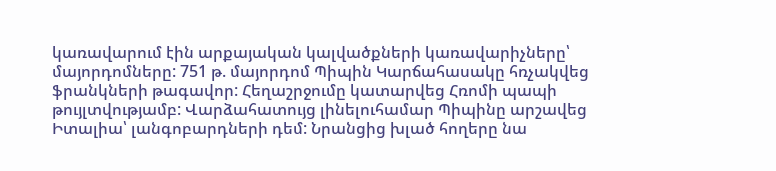կառավարում էին արքայական կալվածքների կառավարիչները՝ մայորդոմները: 751 թ. մայորդոմ Պիպին Կարճահասակը հռչակվեց ֆրանկների թագավոր: Հեղաշրջումը կատարվեց Հռոմի պապի թույլտվությամբ: Վարձահատույց լինելուհամար Պիպինը արշավեց Իտալիա՝ լանգոբարդների դեմ: Նրանցից խլած հողերը նա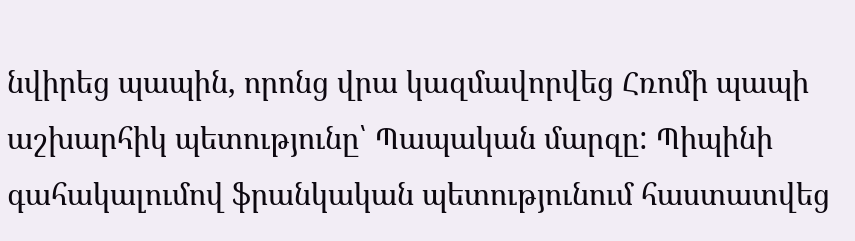նվիրեց պապին, որոնց վրա կազմավորվեց Հռոմի պապի աշխարհիկ պետությունը՝ Պապական մարզը: Պիպինի գահակալումով ֆրանկական պետությունում հաստատվեց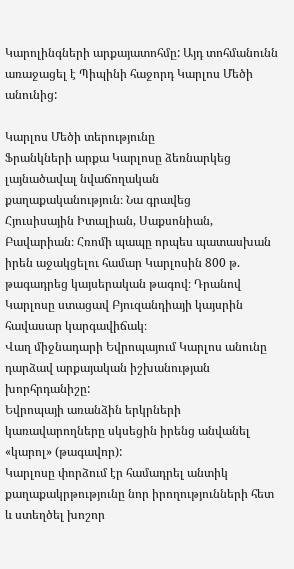Կարոլինգների արքայատոհմը: Այդ տոհմանունն առաջացել է Պիպինի հաջորդ Կարլոս Մեծի անունից:

Կարլոս Մեծի տերությունը
Ֆրանկների արքա Կարլոսը ձեռնարկեց լայնածավալ նվաճողական քաղաքականություն։ Նա գրավեց
Հյուսիսային Իտալիան, Սաքսոնիան, Բավարիան։ Հռոմի պապը որպես պատասխան իրեն աջակցելու համար Կարլոսին 800 թ. թագադրեց կայսերական թագով։ Դրանով Կարլոսը ստացավ Բյուզանդիայի կայսրին հավասար կարգավիճակ։
Վաղ միջնադարի Եվրոպայում Կարլոս անունը դարձավ արքայական իշխանության խորհրդանիշը:
Եվրոպայի առանձին երկրների կառավարողները սկսեցին իրենց անվանել «կարոլ» (թագավոր):
Կարլոսը փորձում էր համադրել անտիկ քաղաքակրթությունը նոր իրողությունների հետ և ստեղծել խոշոր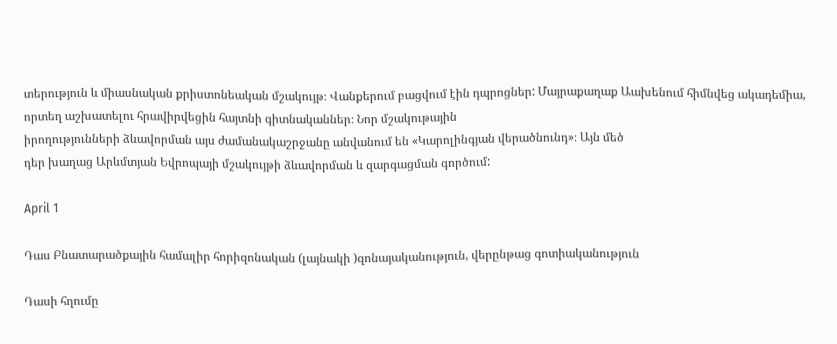տերություն և միասնական քրիստոնեական մշակույթ։ Վանքերում բացվում էին դպրոցներ: Մայրաքաղաք Աախենում հիմնվեց ակադեմիա, որտեղ աշխատելու հրավիրվեցին հայտնի գիտնականներ։ Նոր մշակութային
իրողությունների ձևավորման այս ժամանակաշրջանը անվանում են «Կարոլինգյան վերածնունդ»։ Այն մեծ
դեր խաղաց Արևմտյան Եվրոպայի մշակույթի ձևավորման և զարգացման գործում:

April 1

Դաս Բնատարածքային համալիր հորիզոնական (լայնակի )զոնայականություն, վերընթաց գոտիականություն

Դասի հղումը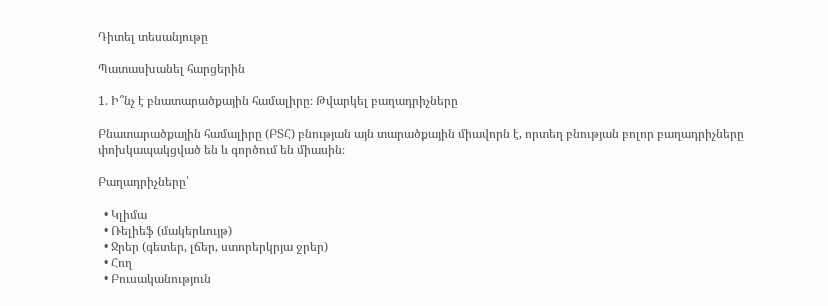Դիտել տեսանյութը

Պատասխանել հարցերին

1. Ի՞նչ է բնատարածքային համալիրը։ Թվարկել բաղադրիչները

Բնատարածքային համալիրը (ԲՏՀ) բնության այն տարածքային միավորն է, որտեղ բնության բոլոր բաղադրիչները փոխկապակցված են և գործում են միասին։

Բաղադրիչները՝

  • Կլիմա
  • Ռելիեֆ (մակերևույթ)
  • Ջրեր (գետեր, լճեր, ստորերկրյա ջրեր)
  • Հող
  • Բուսականություն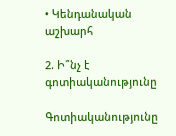• Կենդանական աշխարհ

2. Ի՞նչ է գոտիականությունը

Գոտիականությունը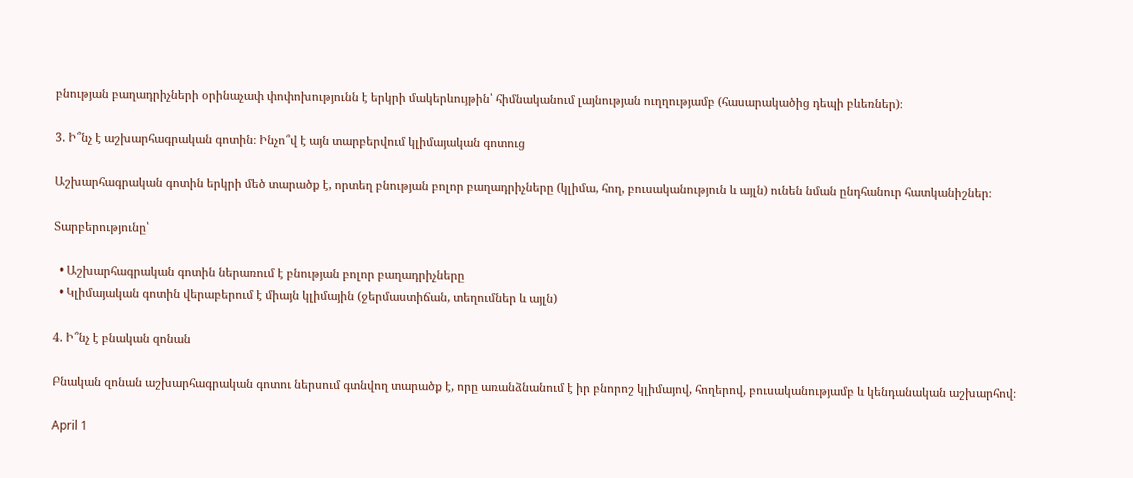բնության բաղադրիչների օրինաչափ փոփոխությունն է երկրի մակերևույթին՝ հիմնականում լայնության ուղղությամբ (հասարակածից դեպի բևեռներ)։

3. Ի՞նչ է աշխարհագրական գոտին։ Ինչո՞վ է այն տարբերվում կլիմայական գոտուց

Աշխարհագրական գոտին երկրի մեծ տարածք է, որտեղ բնության բոլոր բաղադրիչները (կլիմա, հող, բուսականություն և այլն) ունեն նման ընդհանուր հատկանիշներ։

Տարբերությունը՝

  • Աշխարհագրական գոտին ներառում է բնության բոլոր բաղադրիչները
  • Կլիմայական գոտին վերաբերում է միայն կլիմային (ջերմաստիճան, տեղումներ և այլն)

4. Ի՞նչ է բնական զոնան

Բնական զոնան աշխարհագրական գոտու ներսում գտնվող տարածք է, որը առանձնանում է իր բնորոշ կլիմայով, հողերով, բուսականությամբ և կենդանական աշխարհով։

April 1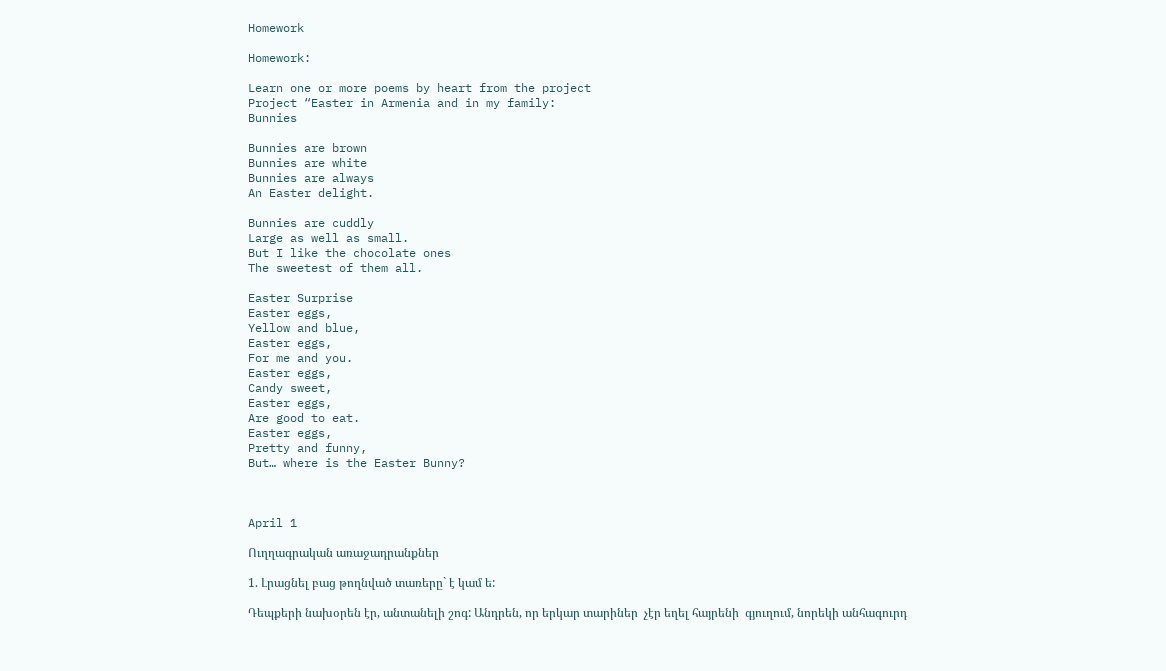Homework

Homework:

Learn one or more poems by heart from the project
Project “Easter in Armenia and in my family:
Bunnies

Bunnies are brown
Bunnies are white
Bunnies are always
An Easter delight.

Bunnies are cuddly
Large as well as small.
But I like the chocolate ones
The sweetest of them all.

Easter Surprise
Easter eggs,
Yellow and blue,
Easter eggs,
For me and you.
Easter eggs,
Candy sweet,
Easter eggs,
Are good to eat.
Easter eggs,
Pretty and funny,
But… where is the Easter Bunny?



April 1

Ուղղագրական առաջադրանքներ

1. Լրացնել բաց թողնված տառերը` է կամ ե:

Դեպքերի նախօրեն էր, անտանելի շոգ: Անդրեն, որ երկար տարիներ  չէր եղել հայրենի  գյուղում, նորեկի անհագուրդ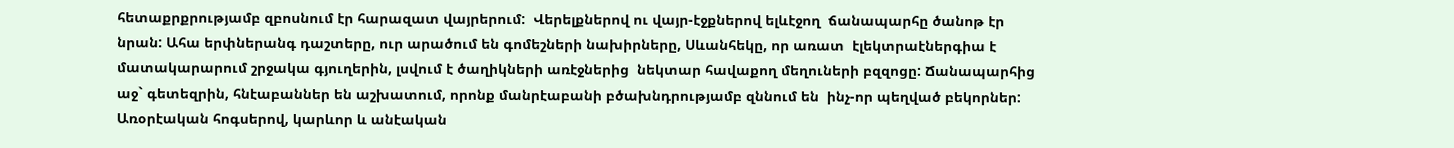հետաքրքրությամբ զբոսնում էր հարազատ վայրերում:  Վերելքներով ու վայր-էջքներով ելևէջող  ճանապարհը ծանոթ էր նրան: Ահա երփներանգ դաշտերը, ուր արածում են գոմեշների նախիրները, Սևանհեկը, որ առատ  էլեկտրաէներգիա է մատակարարում շրջակա գյուղերին, լսվում է ծաղիկների առէջներից  նեկտար հավաքող մեղուների բզզոցը: Ճանապարհից աջ` գետեզրին, հնէաբաններ են աշխատում, որոնք մանրէաբանի բծախնդրությամբ զննում են  ինչ-որ պեղված բեկորներ: Առօրէական հոգսերով, կարևոր և անէական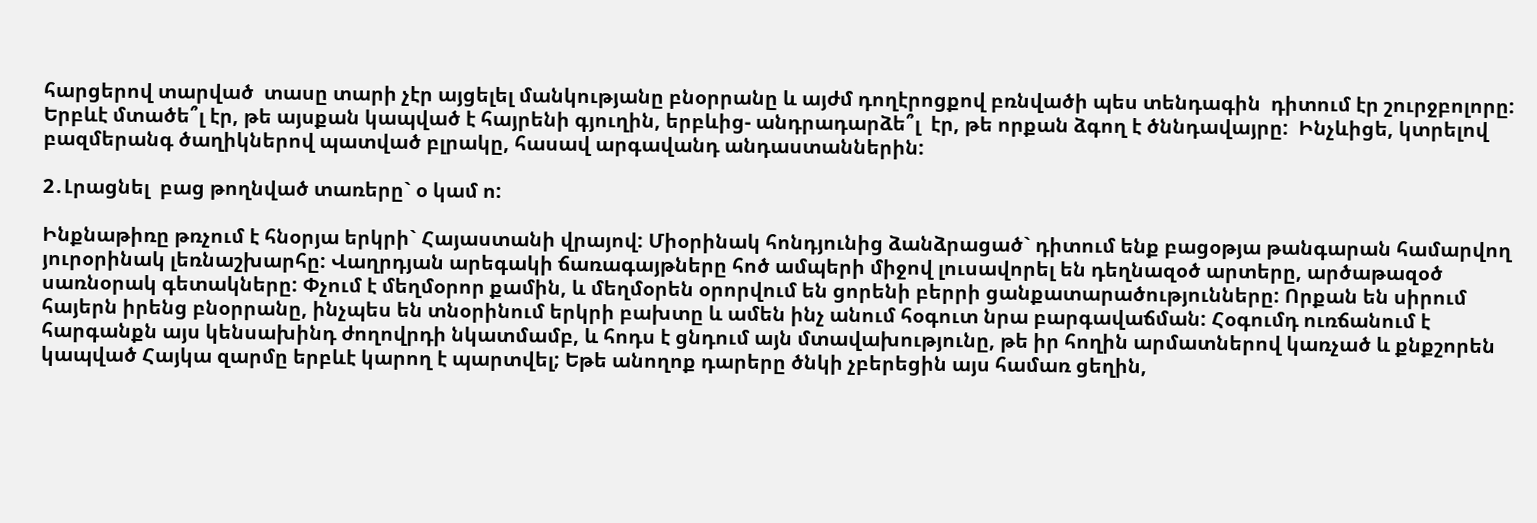հարցերով տարված  տասը տարի չէր այցելել մանկությանը բնօրրանը և այժմ դողէրոցքով բռնվածի պես տենդագին  դիտում էր շուրջբոլորը: Երբևէ մտածե՞լ էր, թե այսքան կապված է հայրենի գյուղին, երբևից- անդրադարձե՞լ  էր, թե որքան ձգող է ծննդավայրը:  Ինչևիցե, կտրելով բազմերանգ ծաղիկներով պատված բլրակը, հասավ արգավանդ անդաստաններին:

2․Լրացնել  բաց թողնված տառերը` օ կամ ո:

Ինքնաթիռը թռչում է հնօրյա երկրի` Հայաստանի վրայով: Միօրինակ հոնդյունից ձանձրացած` դիտում ենք բացօթյա թանգարան համարվող յուրօրինակ լեռնաշխարհը: Վաղրդյան արեգակի ճառագայթները հոծ ամպերի միջով լուսավորել են դեղնազօծ արտերը, արծաթազօծ սառնօրակ գետակները: Փչում է մեղմօրոր քամին, և մեղմօրեն օրորվում են ցորենի բերրի ցանքատարածությունները: Որքան են սիրում  հայերն իրենց բնօրրանը, ինչպես են տնօրինում երկրի բախտը և ամեն ինչ անում հօգուտ նրա բարգավաճման: Հօգումդ ուռճանում է հարգանքն այս կենսախինդ ժողովրդի նկատմամբ, և հոդս է ցնդում այն մտավախությունը, թե իր հողին արմատներով կառչած և քնքշորեն կապված Հայկա զարմը երբևէ կարող է պարտվել; Եթե անողոք դարերը ծնկի չբերեցին այս համառ ցեղին,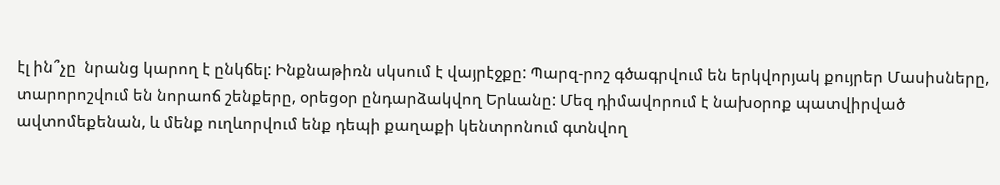էլ ին՞չը  նրանց կարող է ընկճել: Ինքնաթիռն սկսում է վայրէջքը: Պարզ-րոշ գծագրվում են երկվորյակ քույրեր Մասիսները, տարորոշվում են նորաոճ շենքերը, օրեցօր ընդարձակվող Երևանը: Մեզ դիմավորում է նախօրոք պատվիրված ավտոմեքենան, և մենք ուղևորվում ենք դեպի քաղաքի կենտրոնում գտնվող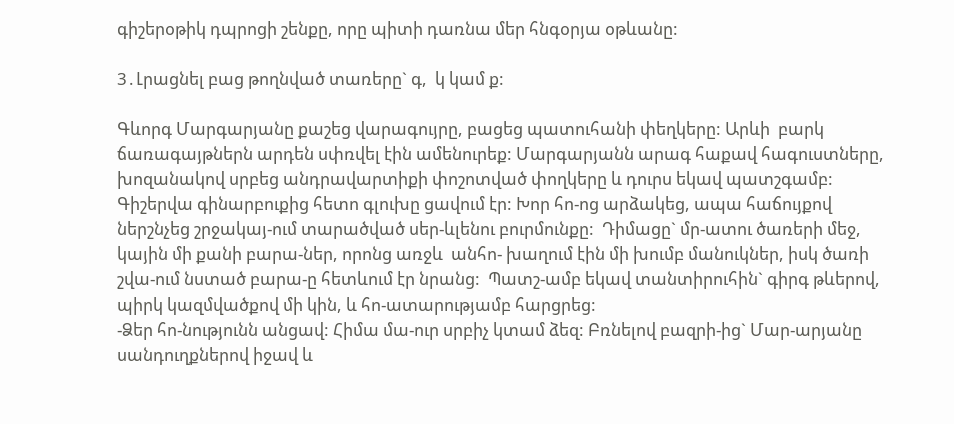գիշերօթիկ դպրոցի շենքը, որը պիտի դառնա մեր հնգօրյա օթևանը:

3․Լրացնել բաց թողնված տառերը` գ,  կ կամ ք:

Գևորգ Մարգարյանը քաշեց վարագույրը, բացեց պատուհանի փեղկերը: Արևի  բարկ ճառագայթներն արդեն սփռվել էին ամենուրեք: Մարգարյանն արագ հաքավ հագուստները, խոզանակով սրբեց անդրավարտիքի փոշոտված փողկերը և դուրս եկավ պատշգամբ: Գիշերվա գինարբուքից հետո գլուխը ցավում էր: Խոր հո-ոց արձակեց, ապա հաճույքով ներշնչեց շրջակայ-ում տարածված սեր-ևլենու բուրմունքը:  Դիմացը` մր-ատու ծառերի մեջ, կային մի քանի բարա-ներ, որոնց առջև  անհո- խաղում էին մի խումբ մանուկներ, իսկ ծառի շվա-ում նստած բարա-ը հետևում էր նրանց:  Պատշ-ամբ եկավ տանտիրուհին` գիրգ թևերով, պիրկ կազմվածքով մի կին, և հո-ատարությամբ հարցրեց:
-Ձեր հո-նությունն անցավ: Հիմա մա-ուր սրբիչ կտամ ձեզ: Բռնելով բազրի-ից` Մար-արյանը սանդուղքներով իջավ և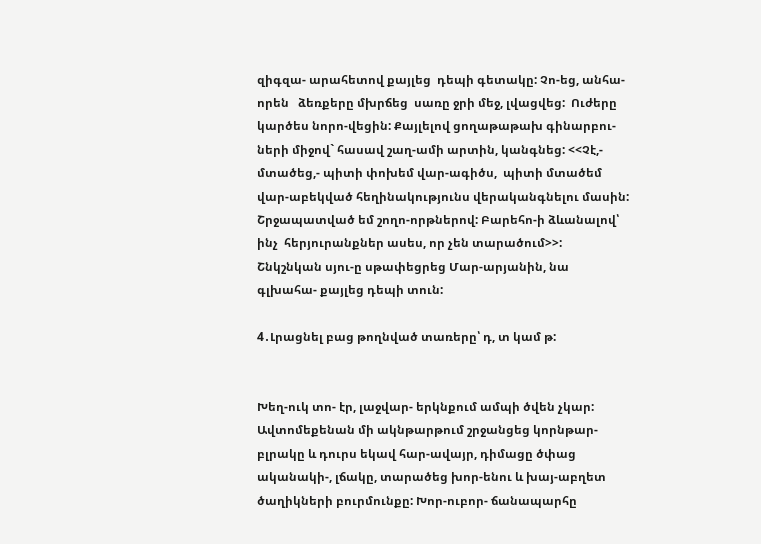զիգզա- արահետով քայլեց  դեպի գետակը: Չո-եց, անհա-որեն   ձեռքերը մխրճեց  սառը ջրի մեջ, լվացվեց:  Ուժերը կարծես նորո-վեցին: Քայլելով ցողաթաթախ գինարբու-ների միջով` հասավ շաղ-ամի արտին, կանգնեց: <<Չէ,- մտածեց,- պիտի փոխեմ վար-ագիծս,  պիտի մտածեմ  վար-աբեկված հեղինակությունս վերականգնելու մասին: Շրջապատված եմ շողո-որթներով: Բարեհո-ի ձևանալով՝ ինչ  հերյուրանքներ ասես, որ չեն տարածում>>:
Շնկշնկան սյու-ը սթափեցրեց Մար-արյանին, նա գլխահա- քայլեց դեպի տուն:

4․Լրացնել բաց թողնված տառերը՝ դ, տ կամ թ:


Խեղ-ուկ տո- էր, լաջվար- երկնքում ամպի ծվեն չկար: Ավտոմեքենան մի ակնթարթում շրջանցեց կորնթար- բլրակը և դուրս եկավ հար-ավայր, դիմացը ծփաց ականակի-, լճակը, տարածեց խոր-ենու և խայ-աբղետ ծաղիկների բուրմունքը: Խոր-ուբոր- ճանապարհը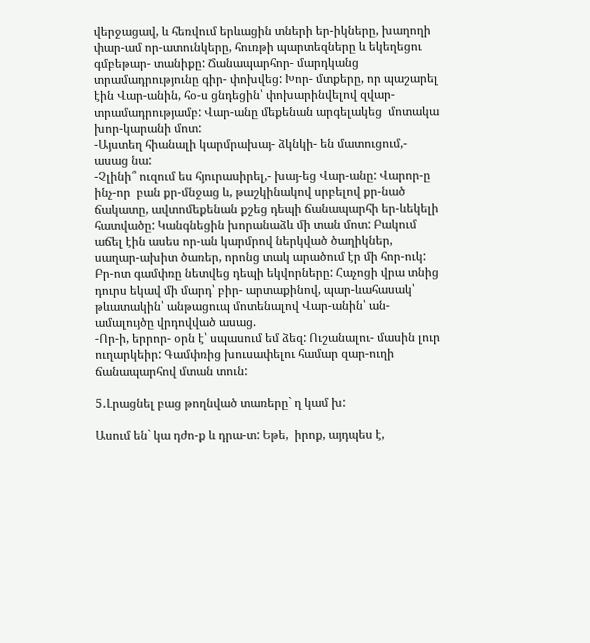վերջացավ, և հեռվում երևացին տների եր-իկները, խաղողի փար-ամ որ-ատունկերը, հուռթի պարտեզները և եկեղեցու գմբեթար- տանիքը: Ճանապարհոր- մարդկանց տրամադրությունը գիր- փոխվեց: Խոր- մտքերը, որ պաշարել էին Վար-անին, հօ-ս ցնդեցին՝ փոխարինվելով զվար- տրամադրությամբ: Վար-անը մեքենան արգելակեց  մոտակա խոր-կարանի մոտ:
-Այստեղ հիանալի կարմրախայ- ձկնկի- են մատուցում,- ասաց նա:
-Չլինի՞ ուզում ես հյուրասիրել,- խայ-եց Վար-անը: Վարոր-ը ինչ-որ  բան քր-մնջաց և, թաշկինակով սրբելով քր-նած ճակատը, ավտոմեքենան քշեց դեպի ճանապարհի եր-ևեկելի հատվածը: Կանգնեցին խորանաձև մի տան մոտ: Բակում աճել էին ասես որ-ան կարմրով ներկված ծաղիկներ, սաղար-ախիտ ծառեր, որոնց տակ արածում էր մի հոր-ուկ: Բր-ոտ գամփռը նետվեց դեպի եկվորները: Հաչոցի վրա տնից դուրս եկավ մի մարդ՝ բիր- արտաքինով, պար-ևահասակ՝ թևատակին՝ անթացուպ մոտենալով Վար-անին՝ ան-ամալույծը վրդովված ասաց.
-Որ-ի, երրոր- օրն է՝ սպասում եմ ձեզ: Ուշանալու- մասին լուր ուղարկեիր: Գամփռից խուսափելու համար զար-ուղի ճանապարհով մտան տուն:

5․Լրացնել բաց թողնված տառերը` ղ կամ խ:

Ասում են` կա դժո-ք և դրա-տ: Եթե,  իրոք, այդպես է,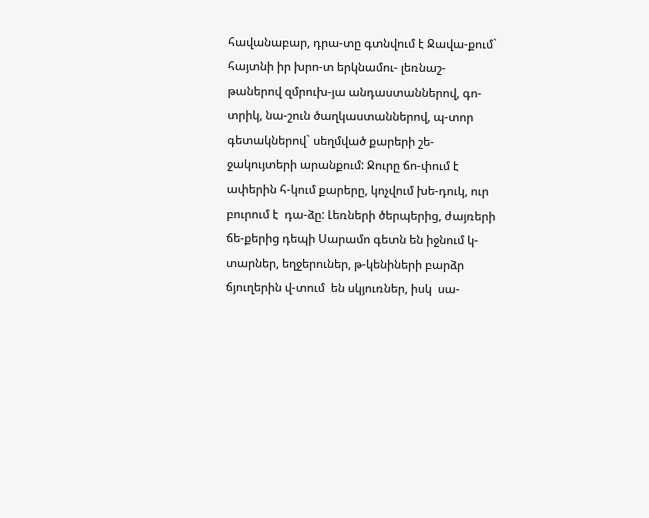հավանաբար, դրա-տը գտնվում է Ջավա-քում` հայտնի իր խրո-տ երկնամու- լեռնաշ-թաներով զմրուխ-յա անդաստաններով, գո-տրիկ, նա-շուն ծաղկաստաններով, պ-տոր գետակներով` սեղմված քարերի շե-ջակույտերի արանքում: Ջուրը ճո-փում է ափերին հ-կում քարերը, կոչվում խե-դուկ, ուր բուրում է  դա-ձը: Լեռների ծերպերից, ժայռերի ճե-քերից դեպի Սարամո գետն են իջնում կ-տարներ, եղջերուներ, թ-կենիների բարձր ճյուղերին վ-տում  են սկյուռներ, իսկ  սա-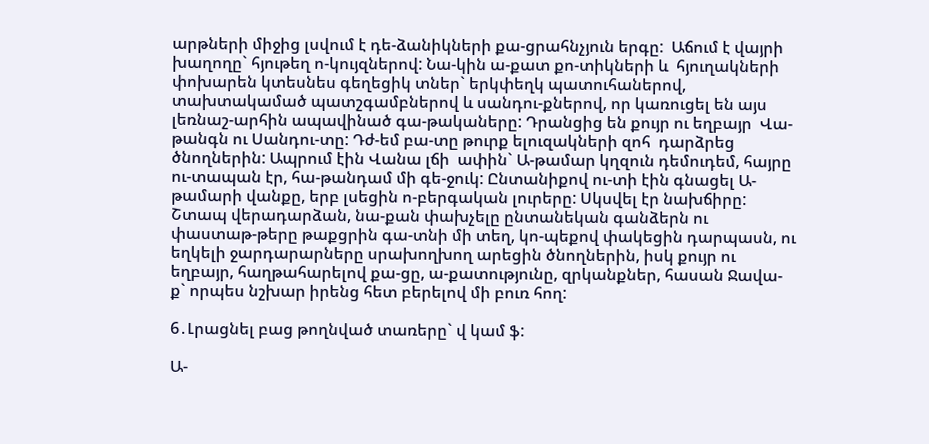արթների միջից լսվում է դե-ձանիկների քա-ցրահնչյուն երգը:  Աճում է վայրի խաղողը` հյութեղ ո-կույզներով: Նա-կին ա-քատ քո-տիկների և  հյուղակների փոխարեն կտեսնես գեղեցիկ տներ` երկփեղկ պատուհաներով, տախտակամած պատշգամբներով և սանդու-քներով, որ կառուցել են այս լեռնաշ-արհին ապավինած գա-թակաները: Դրանցից են քույր ու եղբայր  Վա-թանգն ու Սանդու-տը: Դժ-եմ բա-տը թուրք ելուզակների զոհ  դարձրեց ծնողներին: Ապրում էին Վանա լճի  ափին` Ա-թամար կղզուն դեմուդեմ, հայրը ու-տապան էր, հա-թանդամ մի գե-ջուկ: Ընտանիքով ու-տի էին գնացել Ա-թամարի վանքը, երբ լսեցին ո-բերգական լուրերը: Սկսվել էր նախճիրը: Շտապ վերադարձան, նա-քան փախչելը ընտանեկան գանձերն ու փաստաթ-թերը թաքցրին գա-տնի մի տեղ, կո-պեքով փակեցին դարպասն, ու եղկելի ջարդարարները սրախողխող արեցին ծնողներին, իսկ քույր ու եղբայր, հաղթահարելով քա-ցը, ա-քատությունը, զրկանքներ, հասան Ջավա-ք` որպես նշխար իրենց հետ բերելով մի բուռ հող:

6․Լրացնել բաց թողնված տառերը` վ կամ ֆ:

Ա-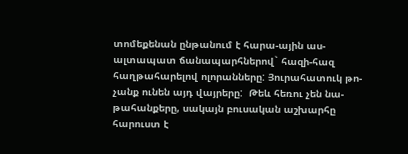տոմեքենան ընթանում է հարա-ային աս-ալտապատ ճանապարհներով` հազի-հազ հաղթահարելով ոլորանները: Յուրահատուկ թո-չանք ունեն այդ վայրերը:  Թեև հեռու չեն նա-թահանքերը, սակայն բուսական աշխարհը հարուստ է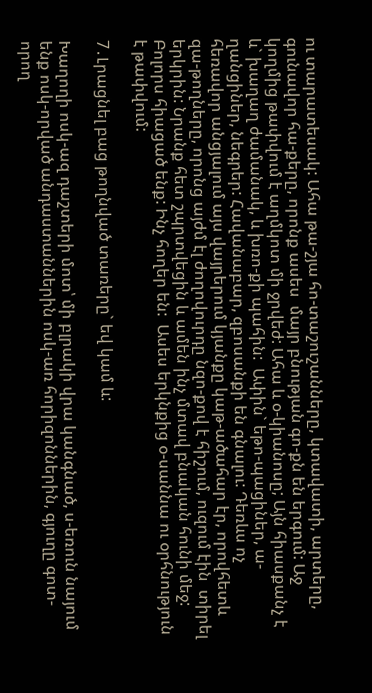ու տարատեսակ: Ահա թա-շյա հո-տաշուշանները, կտավատի, արտերը, գունավոր հա-քերը, որոնք ասես  մայր բնության գո-քն են երգում: Աջ կողմից թափվում է աղմկոտ մի ջրվեժ: Ահա և օ-կիանոսը; Այն հիասքանչ է և` խաղաղ ժամանակ, և խռո-քի պահին:  Ափին` եթո-պացիներ, ա-ղանցիներ, նեգրեր: Հավանաբար, զբոսանքի են գնալու: Դեռևս ոչ հեռավոր անցյալում այս վայրերում կյանքը կաթ-ածահար էր, որովհետև զա-թողները, որոնց այժմ էլ ժողովուրդը նզո-քով է հիշում, ուզում էին  տիրել երկրին: Նրանք հետ շպրտվեցին և ամեն ինչ մտավ բնական հունի մեջ: Բոլորս հիացած ենք: Ինչ հողեր են:  Ասես երկնքից օ-սաննա ու օրհնություն է թափվում:

7․Լրացնել բաց թողնված տառերը` եվ կամ և:

Խաղողի ոսկ-ազ դաշտերի մոտ՝ մի բլրակի վրա կանգնած, ս-եռուն նայում ենք ոսկ-որված անդաստաններին ոսկ-առ հորիզոններին, գյուղը գոտ-որող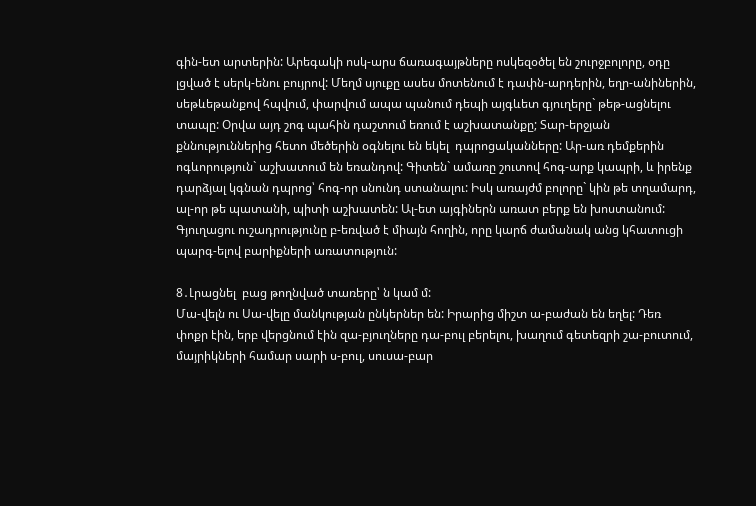գին-ետ արտերին: Արեգակի ոսկ-արս ճառագայթները ոսկեզօծել են շուրջբոլորը, օդը  լցված է սերկ-ենու բույրով: Մեղմ սյուքը ասես մոտենում է դափն-արդերին, եղր-անիներին,  սեթևեթանքով հպվում, փարվում ապա պանում դեպի այգևետ գյուղերը` թեթ-ացնելու տապը: Օրվա այդ շոգ պահին դաշտում եռում է աշխատանքը; Տար-երջյան քննություններից հետո մեծերին օգնելու են եկել  դպրոցականները: Ար-առ դեմքերին ոգևորություն` աշխատում են եռանդով: Գիտեն` ամառը շուտով հոգ-արք կապրի, և իրենք դարձյալ կգնան դպրոց՝ հոգ-որ սնունդ ստանալու: Իսկ առայժմ բոլորը` կին թե տղամարդ, ալ-որ թե պատանի, պիտի աշխատեն: Ալ-ետ այգիներն առատ բերք են խոստանում: Գյուղացու ուշադրությունը բ-եռված է միայն հողին, որը կարճ ժամանակ անց կհատուցի պարգ-ելով բարիքների առատություն:

8․Լրացնել  բաց թողնված տառերը՝ ն կամ մ:
Մա-վելն ու Սա-վելը մանկության ընկերներ են: Իրարից միշտ ա-բաժան են եղել: Դեռ  փոքր էին, երբ վերցնում էին զա-բյուղները դա-բուլ բերելու, խաղում գետեզրի շա-բուտում, մայրիկների համար սարի ս-բուլ, սուսա-բար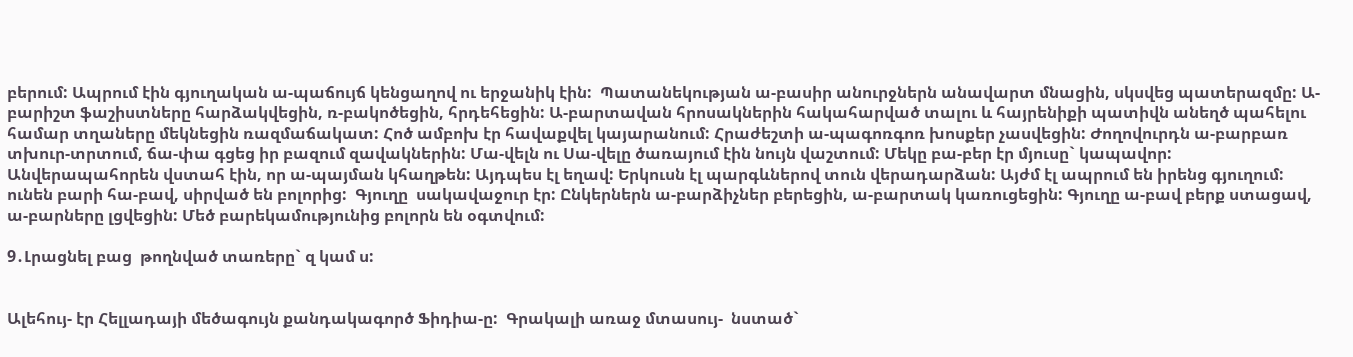բերում: Ապրում էին գյուղական ա-պաճույճ կենցաղով ու երջանիկ էին:  Պատանեկության ա-բասիր անուրջներն անավարտ մնացին, սկսվեց պատերազմը: Ա-բարիշտ ֆաշիստները հարձակվեցին, ռ-բակոծեցին, հրդեհեցին: Ա-բարտավան հրոսակներին հակահարված տալու և հայրենիքի պատիվն անեղծ պահելու համար տղաները մեկնեցին ռազմաճակատ: Հոծ ամբոխ էր հավաքվել կայարանում: Հրաժեշտի ա-պագոռգոռ խոսքեր չասվեցին: Ժողովուրդն ա-բարբառ տխուր-տրտում, ճա-փա գցեց իր բազում զավակներին: Մա-վելն ու Սա-վելը ծառայում էին նույն վաշտում: Մեկը բա-բեր էր մյուսը` կապավոր: Անվերապահորեն վստահ էին, որ ա-պայման կհաղթեն: Այդպես էլ եղավ: Երկուսն էլ պարգևներով տուն վերադարձան: Այժմ էլ ապրում են իրենց գյուղում:  ունեն բարի հա-բավ, սիրված են բոլորից:  Գյուղը  սակավաջուր էր: Ընկերներն ա-բարձիչներ բերեցին, ա-բարտակ կառուցեցին: Գյուղը ա-բավ բերք ստացավ, ա-բարները լցվեցին: Մեծ բարեկամությունից բոլորն են օգտվում:

9․Լրացնել բաց  թողնված տառերը` զ կամ ս:


Ալեհույ- էր Հելլադայի մեծագույն քանդակագործ Ֆիդիա-ը:  Գրակալի առաջ մտասույ-  նստած`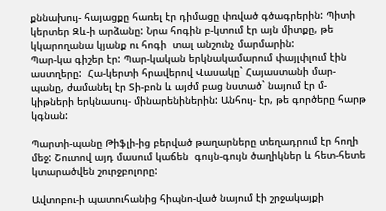քննախույ- հայացքը հառել էր դիմացը փռված գծագրերին: Պիտի կերտեր Զև-ի արձանը: Նրա հոգին բ-կտում էր այն միտքը, թե կկարողանա կյանք ու հոգի  տալ անշունչ մարմարին:
Պար-կա գիշեր էր: Պար-կական երկնակամարում փայլփլում էին աստղերը:  Հա-կերտի հրավերով Վասակը` Հայաստանի մար-պանը, ժամանել էր Տի-բոն և այժմ բաց նստած` նայում էր մ-կիթների երկնասույ- մինարենիներին: Անհույ- էր, թե գործերը հարթ  կգնան:

Պարտի-պանը Թիֆլի-ից բերված թաղարները տեղադրում էր հողի մեջ: Շուտով այդ մասում կաճեն  գույն-գույն ծաղիկներ և հետ-հետե կտարածվեն շուրջբոլորը:

Ավտոբու-ի պատուհանից հիպնո-ված նայում էի շրջակայքի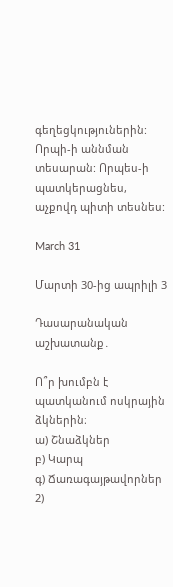գեղեցկություներին: Որպի-ի աննման տեսարան: Որպես-ի պատկերացնես, աչքովդ պիտի տեսնես:

March 31

Մարտի 30-ից ապրիլի 3

Դասարանական աշխատանք․

Ո՞ր խումբն է պատկանում ոսկրային ձկներին։
ա) Շնաձկներ
բ) Կարպ
գ) Ճառագայթավորներ
2)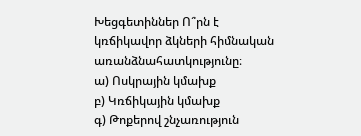Խեցգետիններ Ո՞րն է կռճիկավոր ձկների հիմնական առանձնահատկությունը։
ա) Ոսկրային կմախք
բ) Կռճիկային կմախք
գ) Թոքերով շնչառություն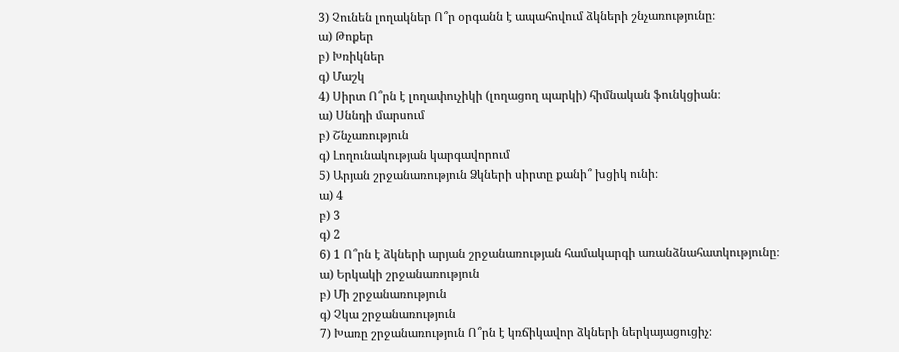3) Չունեն լողակներ Ո՞ր օրգանն է ապահովում ձկների շնչառությունը։
ա) Թոքեր
բ) Խռիկներ
գ) Մաշկ
4) Սիրտ Ո՞րն է լողափուչիկի (լողացող պարկի) հիմնական ֆունկցիան։
ա) Սննդի մարսում
բ) Շնչառություն
գ) Լողունակության կարգավորում
5) Արյան շրջանառություն Ձկների սիրտը քանի՞ խցիկ ունի։
ա) 4
բ) 3
գ) 2
6) 1 Ո՞րն է ձկների արյան շրջանառության համակարգի առանձնահատկությունը։
ա) Երկակի շրջանառություն
բ) Մի շրջանառություն
գ) Չկա շրջանառություն
7) Խառը շրջանառություն Ո՞րն է կռճիկավոր ձկների ներկայացուցիչ։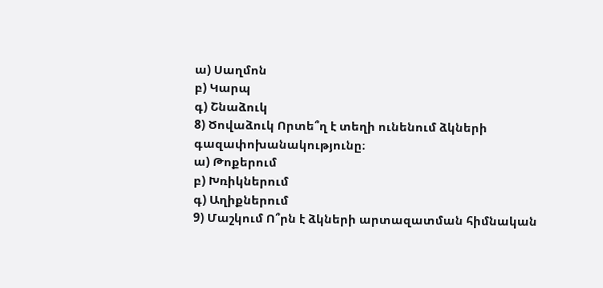ա) Սաղմոն
բ) Կարպ
գ) Շնաձուկ
8) Ծովաձուկ Որտե՞ղ է տեղի ունենում ձկների գազափոխանակությունը։
ա) Թոքերում
բ) Խռիկներում
գ) Աղիքներում
9) Մաշկում Ո՞րն է ձկների արտազատման հիմնական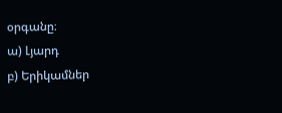օրգանը։
ա) Լյարդ
բ) Երիկամներ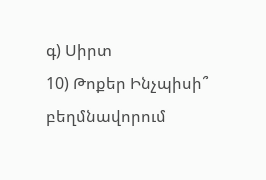գ) Սիրտ
10) Թոքեր Ինչպիսի՞ բեղմնավորում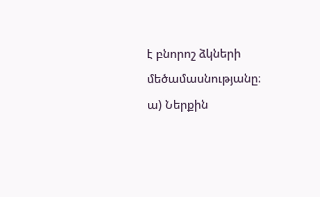է բնորոշ ձկների մեծամասնությանը։
ա) Ներքին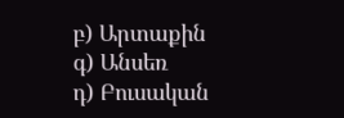բ) Արտաքին
գ) Անսեռ
դ) Բուսական